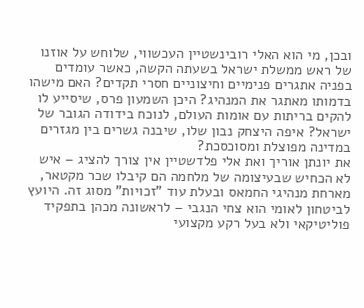ובכן, מי הוא האלי רובינשטיין העכשווי, שלוחש על אוזנו של ראש ממשלת ישראל בשעתה הקשה, כאשר עומדים בפניה אתגרים פנימיים וחיצוניים חסרי תקדים? האם מישהו בדמותו מאתגר את המנהיג? היכן השמעון פרס, שיסייע לו להקים בריתות עם אומות העולם, לנוכח בידודה הגובר של ישראל? איפה היצחק נבון שלו, שיבנה גשרים בין מגזרים במדינה מפוצלת ומסוכסכת?
את יונתן אוריך ואת אלי פלדשטיין אין צורך להציג – איש לא הכחיש שבעיצומה של מלחמה הם קיבלו שכר מקטאר, מארחת מנהיגי החמאס ובעלת עוד "זכויות" מסוג זה. היועץ לביטחון לאומי הוא צחי הנגבי – לראשונה מכהן בתפקיד פוליטיקאי ולא בעל רקע מקצועי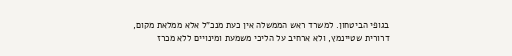בגופי הביטחון. למשרד ראש הממשלה אין כעת מנכ"ל אלא ממלאת מקום, דרורית שטיינמץ, ולא ארחיב על הליכי משמעת ומינויים ללא מכרז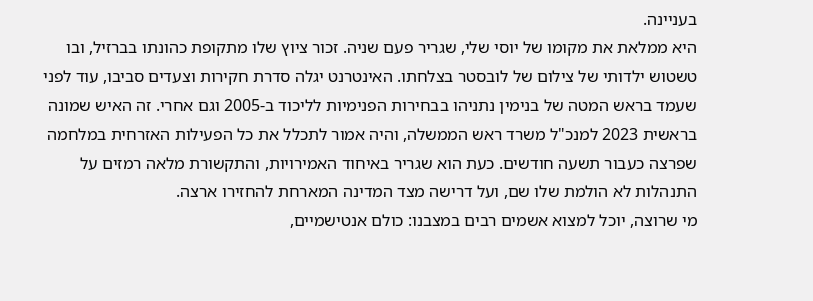בעניינה.
היא ממלאת את מקומו של יוסי שלי, שגריר פעם שניה. זכור ציוץ שלו מתקופת כהונתו בברזיל, ובו טשטוש ילדותי של צילום של לובסטר בצלחתו. האינטרנט יגלה סדרת חקירות וצעדים סביבו, עוד לפני שעמד בראש המטה של בנימין נתניהו בבחירות הפנימיות לליכוד ב-2005 וגם אחרי. זה האיש שמונה בראשית 2023 למנכ"ל משרד ראש הממשלה, והיה אמור לתכלל את כל הפעילות האזרחית במלחמה שפרצה כעבור תשעה חודשים. כעת הוא שגריר באיחוד האמירויות, והתקשורת מלאה רמזים על התנהלות לא הולמת שלו שם, ועל דרישה מצד המדינה המארחת להחזירו ארצה.
מי שרוצה, יוכל למצוא אשמים רבים במצבנו: כולם אנטישמיים,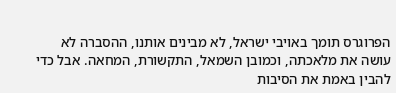הפרוגרס תומך באויבי ישראל, לא מבינים אותנו, ההסברה לא עושה את מלאכתה, וכמובן השמאל, התקשורת, המחאה. אבל כדי להבין באמת את הסיבות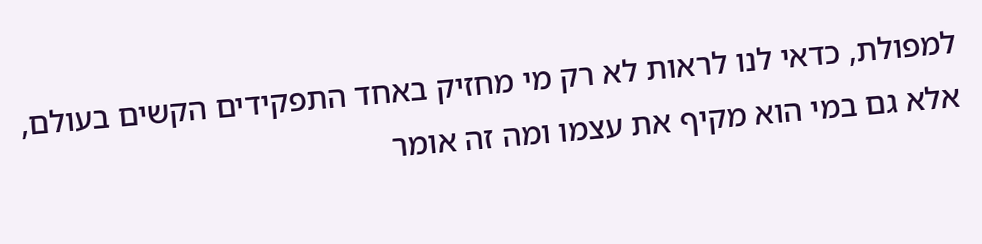למפולת, כדאי לנו לראות לא רק מי מחזיק באחד התפקידים הקשים בעולם, אלא גם במי הוא מקיף את עצמו ומה זה אומר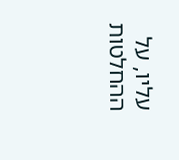עליו, על ההחלטות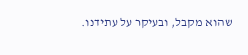שהוא מקבל, ובעיקר על עתידנו.